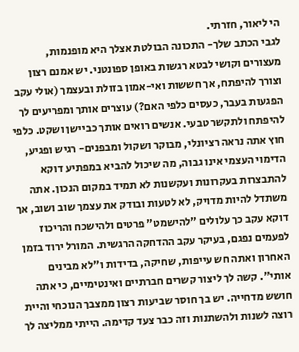הי ליאור, חזרתי.
לגבי הכתב שלך- התכונה הבולטת אצלך היא מופנמות, מעצורים וקושי לבטא רגשות באופן ספונטני. יש אמנם רצון וצורך להיפתח, אך חששות ואי-אמון בזולת ובעצמך (אולי עקב הפגעות בעבר, כעסים כלפי האם?) עוצרים אותך ומפריעים לך להיפתח ולתקשר טבעי. אנשים רואים אותך כביישן ושקט. כלפי חוץ אתה נראה רציונלי, מבוקר ושקול ומבפנים- רגיש ופגיע, הדימוי העצמי אינו גבוה, מה שיכול להביא במפתיע דוקא להתבצרות בעקרונות ועקשנות לא תמיד במקום הנכון. אתה משתדל להיות מדויק, לא לטעות ובודק את עצמך שוב ושוב, אך דוקא עקב כך עלולים "להישמט" פרטים ולהישכח והריכוז לפעמים נפגם, בעיקר עקב ההדחקה הרגשית. המורל ירוד בזמן האחרון ואתה חש עייפות, שחיקה, בדידות ו"לא מבינים אותי". קשה לך ליצור קשרים חברתיים ואינטימיים, כי אתה חושש מדחייה. יש בך חוסר שביעות רצון ממצבך הנוכחי והיית רוצה לשנות ולהשתנות וזה כבר צעד קדימה. הייתי ממליצה לך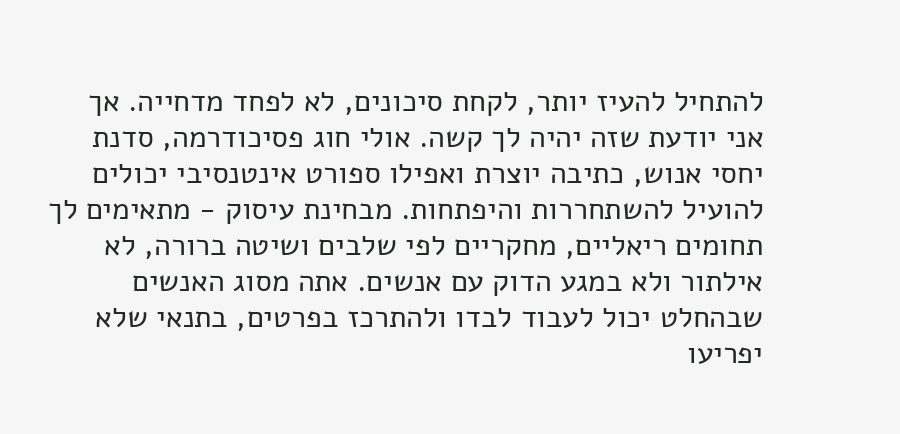להתחיל להעיז יותר, לקחת סיכונים, לא לפחד מדחייה. אך אני יודעת שזה יהיה לך קשה. אולי חוג פסיכודרמה, סדנת יחסי אנוש, כתיבה יוצרת ואפילו ספורט אינטנסיבי יכולים להועיל להשתחררות והיפתחות. מבחינת עיסוק - מתאימים לך תחומים ריאליים, מחקריים לפי שלבים ושיטה ברורה, לא אילתור ולא במגע הדוק עם אנשים. אתה מסוג האנשים שבהחלט יכול לעבוד לבדו ולהתרכז בפרטים, בתנאי שלא יפריעו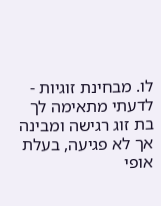לו. מבחינת זוגיות - לדעתי מתאימה לך בת זוג רגישה ומבינה אך לא פגיעה, בעלת אופי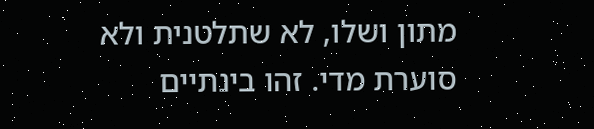מתון ושלו, לא שתלטנית ולא סוערת מדי. זהו בינתיים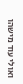ואולי עוד מישהו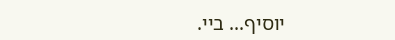יוסיף... ביי.